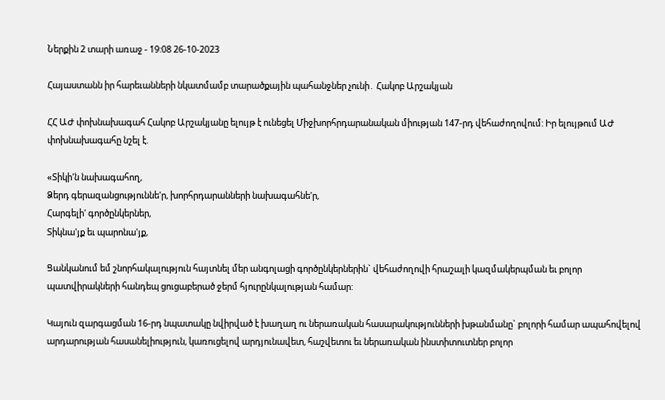Ներքին 2 տարի առաջ - 19:08 26-10-2023

Հայաստանն իր հարեւանների նկատմամբ տարածքային պահանջներ չունի․ Հակոբ Արշակյան

ՀՀ ԱԺ փոխնախագահ Հակոբ Արշակյանը ելույթ է ունեցել Միջխորհրդարանական միության 147-րդ վեհաժողովում: Իր ելույթում ԱԺ փոխնախագահը նշել է.

«Տիկի'ն նախագահող,
Ձերդ գերազանցություննե'ր, խորհրդարանների նախագահնե'ր,
Հարգելի' գործընկերներ,
Տիկնա'յք եւ պարոնա'յք,

Ցանկանում եմ շնորհակալություն հայտնել մեր անգոլացի գործընկերներին` վեհաժողովի հրաշալի կազմակերպման եւ բոլոր պատվիրակների հանդեպ ցուցաբերած ջերմ հյուրընկալության համար:

Կայուն զարգացման 16-րդ նպատակը նվիրված է խաղաղ ու ներառական հասարակությունների խթանմանը` բոլորի համար ապահովելով արդարության հասանելիություն, կառուցելով արդյունավետ, հաշվետու եւ ներառական ինստիտուտներ բոլոր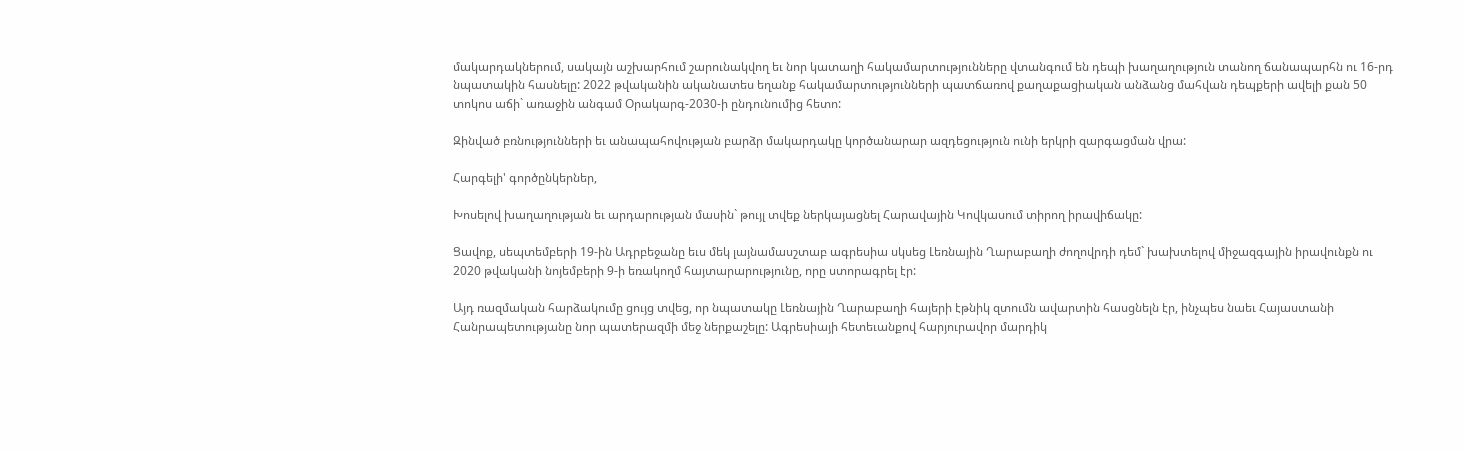մակարդակներում, սակայն աշխարհում շարունակվող եւ նոր կատաղի հակամարտությունները վտանգում են դեպի խաղաղություն տանող ճանապարհն ու 16-րդ նպատակին հասնելը: 2022 թվականին ականատես եղանք հակամարտությունների պատճառով քաղաքացիական անձանց մահվան դեպքերի ավելի քան 50 տոկոս աճի` առաջին անգամ Օրակարգ-2030-ի ընդունումից հետո:

Զինված բռնությունների եւ անապահովության բարձր մակարդակը կործանարար ազդեցություն ունի երկրի զարգացման վրա:

Հարգելի' գործընկերներ,

Խոսելով խաղաղության եւ արդարության մասին` թույլ տվեք ներկայացնել Հարավային Կովկասում տիրող իրավիճակը:

Ցավոք, սեպտեմբերի 19-ին Ադրբեջանը եւս մեկ լայնամասշտաբ ագրեսիա սկսեց Լեռնային Ղարաբաղի ժողովրդի դեմ` խախտելով միջազգային իրավունքն ու 2020 թվականի նոյեմբերի 9-ի եռակողմ հայտարարությունը, որը ստորագրել էր:

Այդ ռազմական հարձակումը ցույց տվեց, որ նպատակը Լեռնային Ղարաբաղի հայերի էթնիկ զտումն ավարտին հասցնելն էր, ինչպես նաեւ Հայաստանի Հանրապետությանը նոր պատերազմի մեջ ներքաշելը: Ագրեսիայի հետեւանքով հարյուրավոր մարդիկ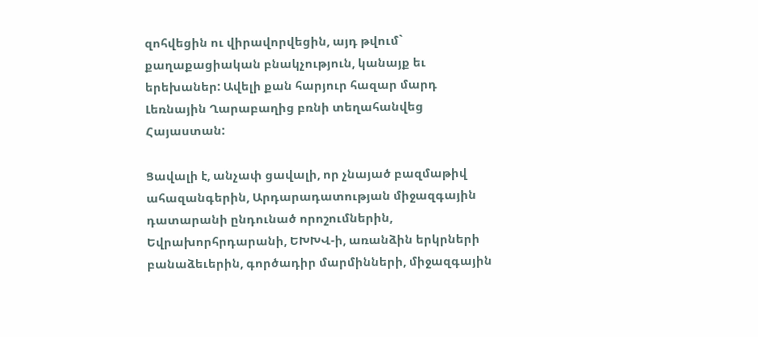զոհվեցին ու վիրավորվեցին, այդ թվում` քաղաքացիական բնակչություն, կանայք եւ երեխաներ: Ավելի քան հարյուր հազար մարդ Լեռնային Ղարաբաղից բռնի տեղահանվեց Հայաստան:

Ցավալի է, անչափ ցավալի, որ չնայած բազմաթիվ ահազանգերին, Արդարադատության միջազգային դատարանի ընդունած որոշումներին, Եվրախորհրդարանի, ԵԽԽՎ-ի, առանձին երկրների բանաձեւերին, գործադիր մարմինների, միջազգային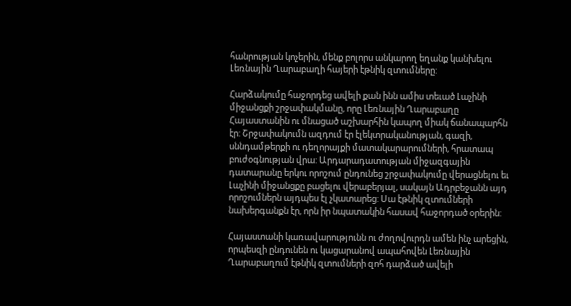հանրության կոչերին, մենք բոլորս անկարող եղանք կանխելու Լեռնային Ղարաբաղի հայերի էթնիկ զտումները:

Հարձակումը հաջորդեց ավելի քան ինն ամիս տեւած Լաչինի միջանցքի շրջափակմանը, որը Լեռնային Ղարաբաղը Հայաստանին ու մնացած աշխարհին կապող միակ ճանապարհն էր: Շրջափակումն ազդում էր էլեկտրականության, գազի, սննդամթերքի ու դեղորայքի մատակարարումների, հրատապ բուժօգնության վրա: Արդարադատության միջազգային դատարանը երկու որոշում ընդունեց շրջափակումը վերացնելու եւ Լաչինի միջանցքը բացելու վերաբերյալ, սակայն Ադրբեջանն այդ որոշումներն այդպես էլ չկատարեց: Սա էթնիկ զտումների նախերգանքն էր, որն իր նպատակին հասավ հաջորդած օրերին:

Հայաստանի կառավարությունն ու ժողովուրդն ամեն ինչ արեցին, որպեսզի ընդունեն ու կացարանով ապահովեն Լեռնային Ղարաբաղում էթնիկ զտումների զոհ դարձած ավելի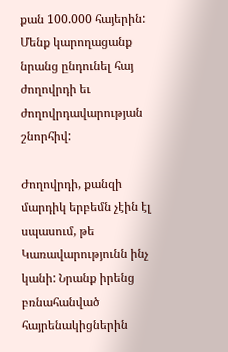քան 100.000 հայերին: Մենք կարողացանք նրանց ընդունել հայ ժողովրդի եւ ժողովրդավարության շնորհիվ:

Ժողովրդի, քանզի մարդիկ երբեմն չէին էլ սպասում, թե Կառավարությունն ինչ կանի: Նրանք իրենց բռնահանված հայրենակիցներին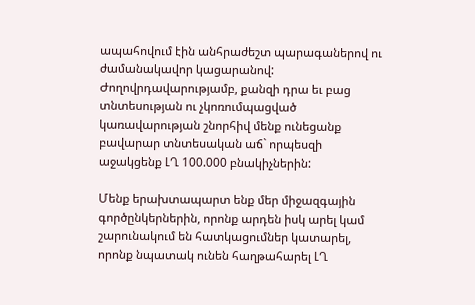ապահովում էին անհրաժեշտ պարագաներով ու ժամանակավոր կացարանով: Ժողովրդավարությամբ, քանզի դրա եւ բաց տնտեսության ու չկոռումպացված կառավարության շնորհիվ մենք ունեցանք բավարար տնտեսական աճ` որպեսզի աջակցենք ԼՂ 100.000 բնակիչներին:

Մենք երախտապարտ ենք մեր միջազգային գործընկերներին, որոնք արդեն իսկ արել կամ շարունակում են հատկացումներ կատարել, որոնք նպատակ ունեն հաղթահարել ԼՂ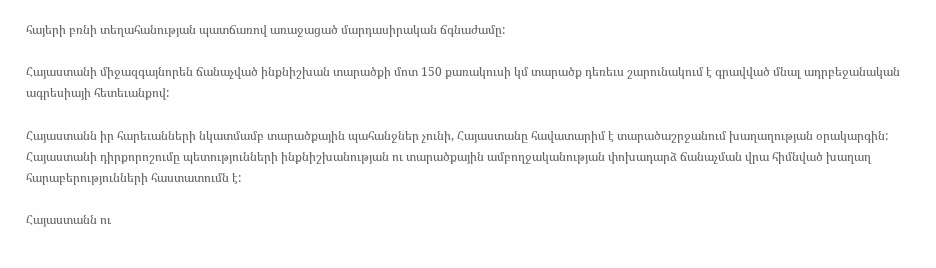հայերի բռնի տեղահանության պատճառով առաջացած մարդասիրական ճգնաժամը:

Հայաստանի միջազգայնորեն ճանաչված ինքնիշխան տարածքի մոտ 150 քառակուսի կմ տարածք դեռեւս շարունակում է գրավված մնալ ադրբեջանական ագրեսիայի հետեւանքով:

Հայաստանն իր հարեւանների նկատմամբ տարածքային պահանջներ չունի, Հայաստանը հավատարիմ է տարածաշրջանում խաղաղության օրակարգին: Հայաստանի դիրքորոշումը պետությունների ինքնիշխանության ու տարածքային ամբողջականության փոխադարձ ճանաչման վրա հիմնված խաղաղ հարաբերությունների հաստատումն է:

Հայաստանն ու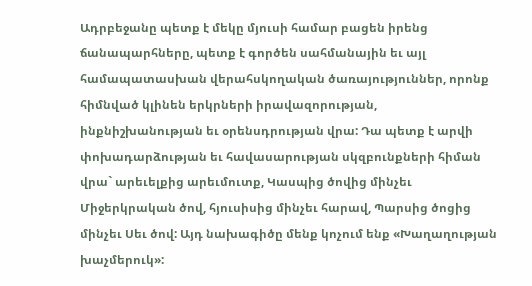Ադրբեջանը պետք է մեկը մյուսի համար բացեն իրենց ճանապարհները, պետք է գործեն սահմանային եւ այլ համապատասխան վերահսկողական ծառայություններ, որոնք հիմնված կլինեն երկրների իրավազորության, ինքնիշխանության եւ օրենսդրության վրա: Դա պետք է արվի փոխադարձության եւ հավասարության սկզբունքների հիման վրա` արեւելքից արեւմուտք, Կասպից ծովից մինչեւ Միջերկրական ծով, հյուսիսից մինչեւ հարավ, Պարսից ծոցից մինչեւ Սեւ ծով: Այդ նախագիծը մենք կոչում ենք «Խաղաղության խաչմերուկ»: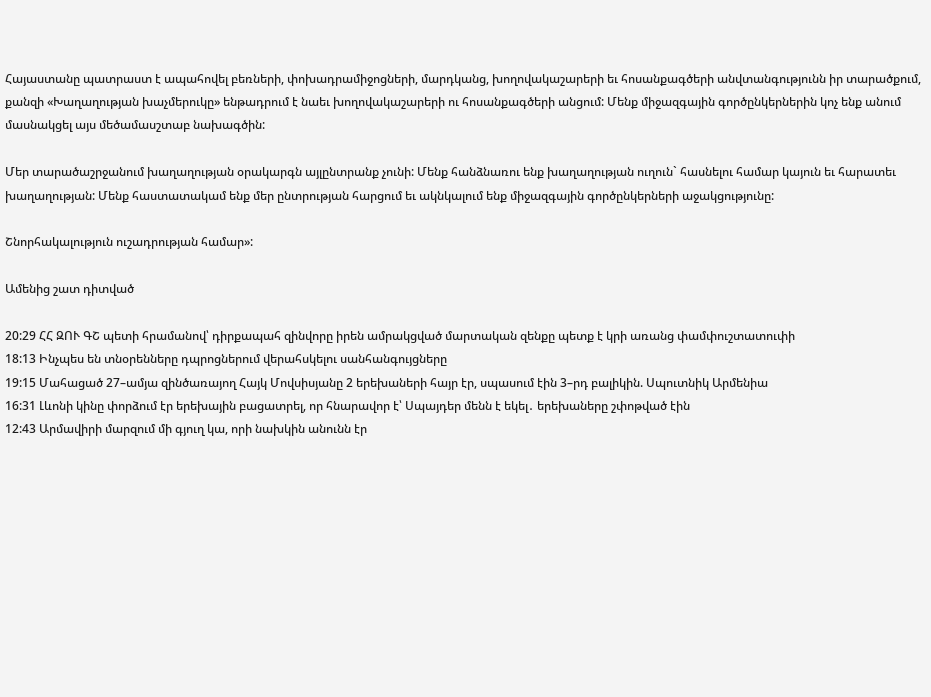Հայաստանը պատրաստ է ապահովել բեռների, փոխադրամիջոցների, մարդկանց, խողովակաշարերի եւ հոսանքագծերի անվտանգությունն իր տարածքում, քանզի «Խաղաղության խաչմերուկը» ենթադրում է նաեւ խողովակաշարերի ու հոսանքագծերի անցում: Մենք միջազգային գործընկերներին կոչ ենք անում մասնակցել այս մեծամասշտաբ նախագծին:

Մեր տարածաշրջանում խաղաղության օրակարգն այլընտրանք չունի: Մենք հանձնառու ենք խաղաղության ուղուն` հասնելու համար կայուն եւ հարատեւ խաղաղության: Մենք հաստատակամ ենք մեր ընտրության հարցում եւ ակնկալում ենք միջազգային գործընկերների աջակցությունը:

Շնորհակալություն ուշադրության համար»:

Ամենից շատ դիտված

20:29 ՀՀ ԶՈՒ ԳՇ պետի հրամանով՝ դիրքապահ զինվորը իրեն ամրակցված մարտական զենքը պետք է կրի առանց փամփուշտատուփի
18:13 Ինչպես են տնօրենները դպրոցներում վերահսկելու սանհանգույցները
19:15 Մահացած 27–ամյա զինծառայող Հայկ Մովսիսյանը 2 երեխաների հայր էր, սպասում էին 3–րդ բալիկին. Սպուտնիկ Արմենիա
16:31 Լևոնի կինը փորձում էր երեխային բացատրել, որ հնարավոր է՝ Սպայդեր մենն է եկել․ երեխաները շփոթված էին
12:43 Արմավիրի մարզում մի գյուղ կա, որի նախկին անունն էր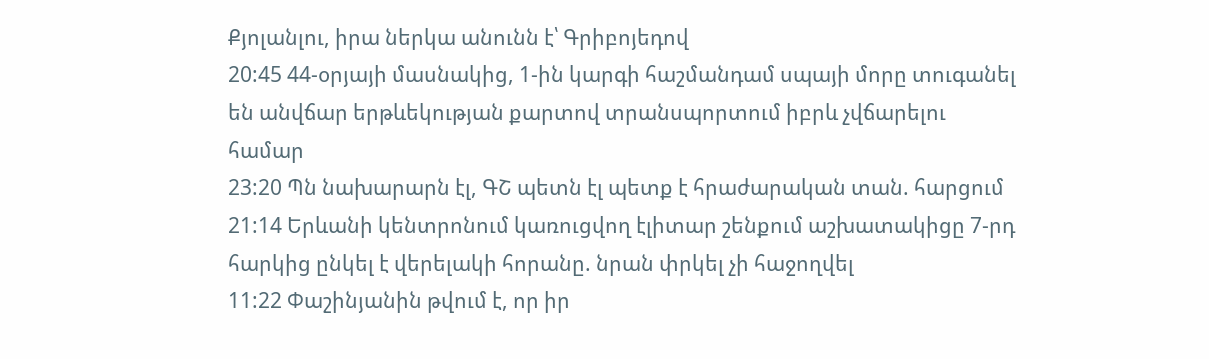Քյոլանլու, իրա ներկա անունն է՝ Գրիբոյեդով
20:45 44-օրյայի մասնակից, 1-ին կարգի հաշմանդամ սպայի մորը տուգանել են անվճար երթևեկության քարտով տրանսպորտում իբրև չվճարելու համար
23:20 Պն նախարարն էլ, ԳՇ պետն էլ պետք է հրաժարական տան. հարցում
21:14 Երևանի կենտրոնում կառուցվող էլիտար շենքում աշխատակիցը 7-րդ հարկից ընկել է վերելակի հորանը. նրան փրկել չի հաջողվել
11:22 Փաշինյանին թվում է, որ իր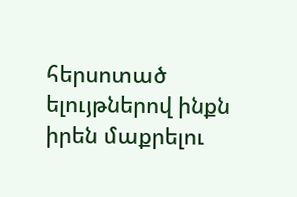հերսոտած ելույթներով ինքն իրեն մաքրելու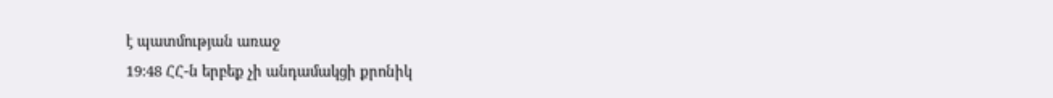է պատմության առաջ
19:48 ՀՀ-ն երբեք չի անդամակցի քրոնիկ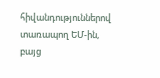հիվանդություններով տառապող ԵՄ-ին, բայց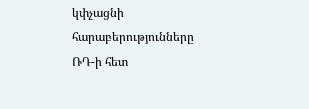կփչացնի հարաբերությունները ՌԴ-ի հետ